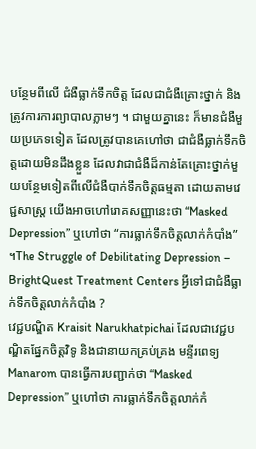បន្ថែមពីលើ ជំងឺធ្លាក់ទឹកចិត្ត ដែលជាជំងឺគ្រោះថ្នាក់ និងត្រូវការការព្យាបាលភ្លាមៗ ។ ជាមួយគ្នានេះ ក៏មានជំងឺមួយប្រភេទទៀត ដែលត្រូវបានគេហៅថា ជាជំងឺធ្លាក់ទឹកចិត្តដោយមិនដឹងខ្លួន ដែលវាជាជំងឺដ៏កាន់តែគ្រោះថ្នាក់មួយបន្ថែមទៀតពីលើជំងឺបាក់ទឹកចិត្តធម្មតា ដោយតាមវេជ្ជសាស្ត្រ យើងអាចហៅរោគសញ្ញានេះថា “Masked Depression” ឬហៅថា “ការធ្លាក់ទឹកចិត្តលាក់កំបាំង” ។The Struggle of Debilitating Depression – BrightQuest Treatment Centers អ្វីទៅជាជំងឺធ្លាក់ទឹកចិត្តលាក់កំបាំង ?
វេជ្ជបណ្ឌិត Kraisit Narukhatpichai ដែលជាវេជ្ជបណ្ឌិតផ្នែកចិត្តវិទូ និងជានាយកគ្រប់គ្រង មន្ទីរពេទ្យ Manarom បានធ្វើការបញ្ជាក់ថា “Masked Depression” ឬហៅថា ការធ្លាក់ទឹកចិត្តលាក់កំ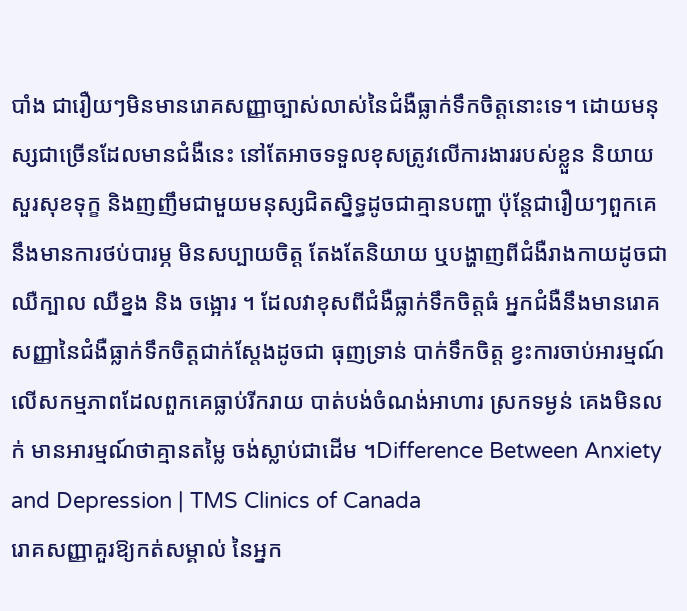បាំង ជារឿយៗមិនមានរោគសញ្ញាច្បាស់លាស់នៃជំងឺធ្លាក់ទឹកចិត្តនោះទេ។ ដោយមនុស្សជាច្រើនដែលមានជំងឺនេះ នៅតែអាចទទួលខុសត្រូវលើការងាររបស់ខ្លួន និយាយសួរសុខទុក្ខ និងញញឹមជាមួយមនុស្សជិតស្និទ្ធដូចជាគ្មានបញ្ហា ប៉ុន្តែជារឿយៗពួកគេនឹងមានការថប់បារម្ភ មិនសប្បាយចិត្ត តែងតែនិយាយ ឬបង្ហាញពីជំងឺរាងកាយដូចជា ឈឺក្បាល ឈឺខ្នង និង ចង្អោរ ។ ដែលវាខុសពីជំងឺធ្លាក់ទឹកចិត្តធំ អ្នកជំងឺនឹងមានរោគសញ្ញានៃជំងឺធ្លាក់ទឹកចិត្តជាក់ស្តែងដូចជា ធុញទ្រាន់ បាក់ទឹកចិត្ត ខ្វះការចាប់អារម្មណ៍លើសកម្មភាពដែលពួកគេធ្លាប់រីករាយ បាត់បង់ចំណង់អាហារ ស្រកទម្ងន់ គេងមិនលក់ មានអារម្មណ៍ថាគ្មានតម្លៃ ចង់ស្លាប់ជាដើម ។Difference Between Anxiety and Depression | TMS Clinics of Canada
រោគសញ្ញាគួរឱ្យកត់សម្គាល់ នៃអ្នក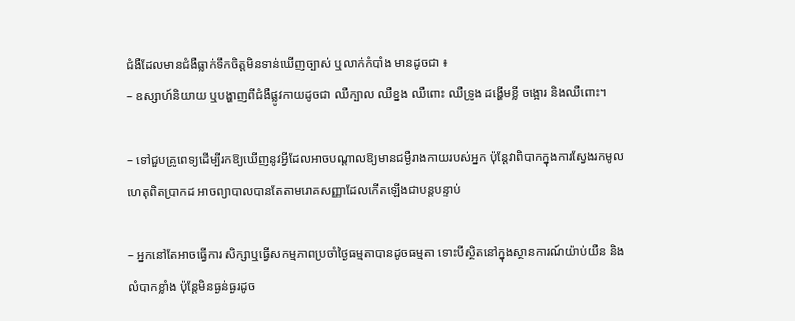ជំងឺដែលមានជំងឺធ្លាក់ទឹកចិត្តមិនទាន់ឃើញច្បាស់ ឬលាក់កំបាំង មានដូចជា ៖
– ឧស្សាហ៍និយាយ ឬបង្ហាញពីជំងឺផ្លូវកាយដូចជា ឈឺក្បាល ឈឺខ្នង ឈឺពោះ ឈឺទ្រូង ដង្ហើមខ្លី ចង្អោរ និងឈឺពោះ។

– ទៅជួបគ្រូពេទ្យដើម្បីរកឱ្យឃើញនូវអ្វីដែលអាចបណ្តាលឱ្យមានជម្ងឺរាងកាយរបស់អ្នក ប៉ុន្តែវាពិបាកក្នុងការស្វែងរកមូលហេតុពិតប្រាកដ អាចព្យាបាលបានតែតាមរោគសញ្ញាដែលកើតឡើងជាបន្តបន្ទាប់

– អ្នកនៅតែអាចធ្វើការ សិក្សាឬធ្វើសកម្មភាពប្រចាំថ្ងៃធម្មតាបានដូចធម្មតា ទោះបីស្ថិតនៅក្នុងស្ថានការណ៍យ៉ាប់យឺន និងលំបាកខ្លាំង ប៉ុន្តែមិនធ្ងន់ធ្ងរដូច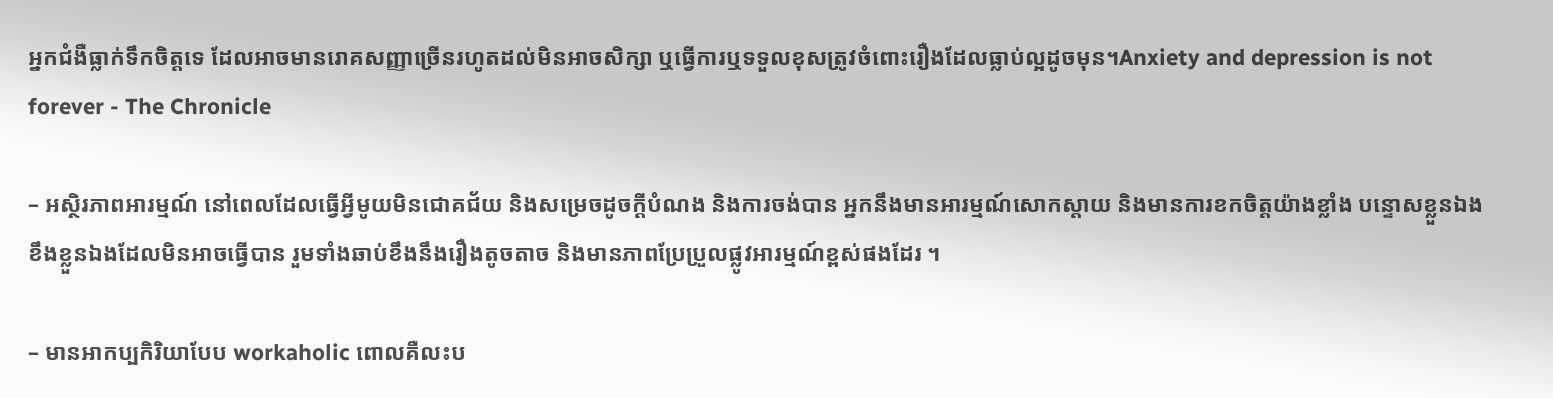អ្នកជំងឺធ្លាក់ទឹកចិត្តទេ ដែលអាចមានរោគសញ្ញាច្រើនរហូតដល់មិនអាចសិក្សា ឬធ្វើការឬទទួលខុសត្រូវចំពោះរឿងដែលធ្លាប់ល្អដូចមុន។Anxiety and depression is not forever - The Chronicle

– អស្ថិរភាពអារម្មណ៍ នៅពេលដែលធ្វើអ្វីមូយមិនជោគជ័យ និងសម្រេចដូចក្ដីបំណង និងការចង់បាន អ្នកនឹងមានអារម្មណ៍សោកស្តាយ និងមានការខកចិត្តយ៉ាងខ្លាំង បន្ទោសខ្លួនឯង ខឹងខ្លួនឯងដែលមិនអាចធ្វើបាន រួមទាំងឆាប់ខឹងនឹងរឿងតូចតាច និងមានភាពប្រែប្រួលផ្លូវអារម្មណ៍ខ្ពស់ផងដែរ ។

– មានអាកប្បកិរិយាបែប workaholic ពោលគឺលះប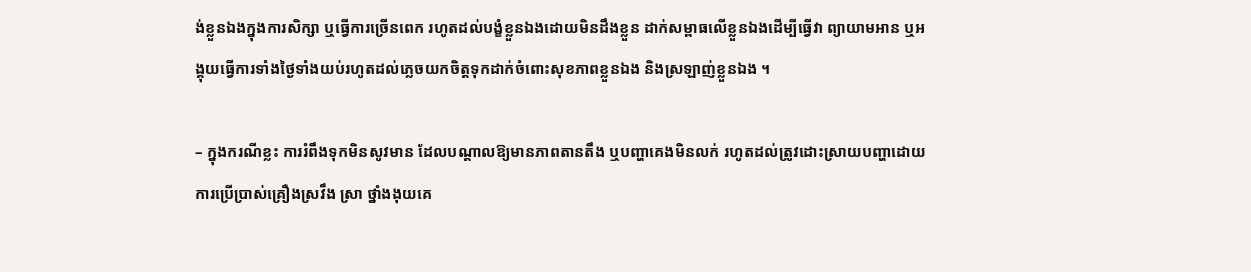ង់ខ្លួនឯងក្នុងការសិក្សា ឬធ្វើការច្រើនពេក រហូតដល់បង្ខំខ្លួនឯងដោយមិនដឹងខ្លួន ដាក់សម្ពាធលើខ្លួនឯងដើម្បីធ្វើវា ព្យាយាមអាន ឬអង្គុយធ្វើការទាំងថ្ងៃទាំងយប់រហូតដល់ភ្លេចយកចិត្តទុកដាក់ចំពោះសុខភាពខ្លួនឯង និងស្រឡាញ់ខ្លួនឯង ។

– ក្នុងករណីខ្លះ ការរំពឹងទុកមិនសូវមាន ដែលបណ្តាលឱ្យមានភាពតានតឹង ឬបញ្ហាគេងមិនលក់ រហូតដល់ត្រូវដោះស្រាយបញ្ហាដោយការប្រើប្រាស់គ្រឿងស្រវឹង ស្រា ថ្នាំងងុយគេ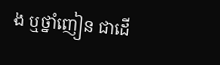ង ឬថ្នាំញៀន ជាដើ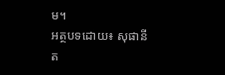ម។
អត្ថបទដោយ៖ សុផានីត